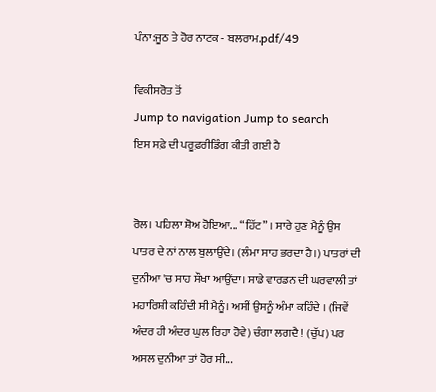ਪੰਨਾ:ਜੂਠ ਤੇ ਹੋਰ ਨਾਟਕ - ਬਲਰਾਮ.pdf/49

ਵਿਕੀਸਰੋਤ ਤੋਂ
Jump to navigation Jump to search
ਇਸ ਸਫ਼ੇ ਦੀ ਪਰੂਫ਼ਰੀਡਿੰਗ ਕੀਤੀ ਗਈ ਹੈ


ਰੋਲ। ਪਹਿਲਾ ਸ਼ੋਅ ਹੋਇਆ... “ਹਿੱਟ” । ਸਾਰੇ ਹੁਣ ਮੈਨੂੰ ਉਸ
ਪਾਤਰ ਦੇ ਨਾਂ ਨਾਲ ਬੁਲਾਉਂਦੇ। (ਲੰਮਾ ਸਾਹ ਭਰਦਾ ਹੈ।) ਪਾਤਰਾਂ ਦੀ
ਦੁਨੀਆ 'ਚ ਸਾਹ ਸੌਖਾ ਆਉਂਦਾ। ਸਾਡੇ ਵਾਰਡਨ ਦੀ ਘਰਵਾਲੀ ਤਾਂ
ਮਹਾਰਿਸ਼ੀ ਕਹਿੰਦੀ ਸੀ ਮੈਨੂੰ। ਅਸੀਂ ਉਸਨੂੰ ਅੰਮਾ ਕਹਿੰਦੇ । (ਜਿਵੇਂ
ਅੰਦਰ ਹੀ ਅੰਦਰ ਘੁਲ ਰਿਹਾ ਹੋਵੇ) ਚੰਗਾ ਲਗਦੈ ! (ਚੁੱਪ) ਪਰ
ਅਸਲ ਦੁਨੀਆ ਤਾਂ ਹੋਰ ਸੀ...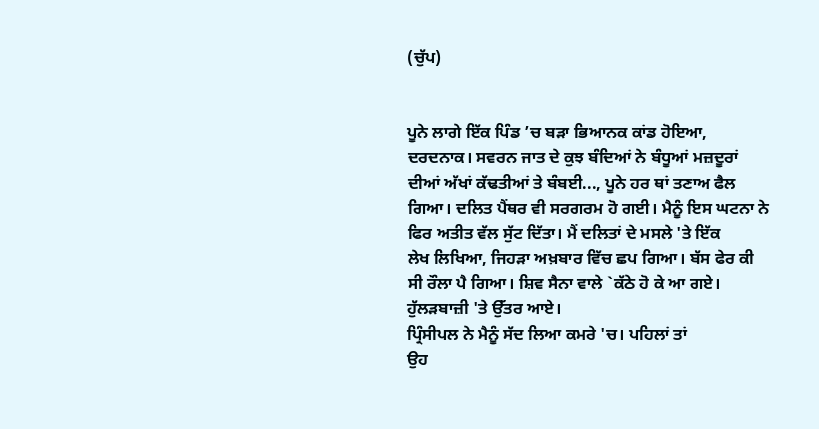(ਚੁੱਪ)


ਪੂਨੇ ਲਾਗੇ ਇੱਕ ਪਿੰਡ ’ਚ ਬੜਾ ਭਿਆਨਕ ਕਾਂਡ ਹੋਇਆ,
ਦਰਦਨਾਕ। ਸਵਰਨ ਜਾਤ ਦੇ ਕੁਝ ਬੰਦਿਆਂ ਨੇ ਬੰਧੂਆਂ ਮਜ਼ਦੂਰਾਂ
ਦੀਆਂ ਅੱਖਾਂ ਕੱਢਤੀਆਂ ਤੇ ਬੰਬਈ..., ਪੂਨੇ ਹਰ ਥਾਂ ਤਣਾਅ ਫੈਲ
ਗਿਆ। ਦਲਿਤ ਪੈਂਥਰ ਵੀ ਸਰਗਰਮ ਹੋ ਗਈ। ਮੈਨੂੰ ਇਸ ਘਟਨਾ ਨੇ
ਫਿਰ ਅਤੀਤ ਵੱਲ ਸੁੱਟ ਦਿੱਤਾ। ਮੈਂ ਦਲਿਤਾਂ ਦੇ ਮਸਲੇ 'ਤੇ ਇੱਕ
ਲੇਖ ਲਿਖਿਆ, ਜਿਹੜਾ ਅਖ਼ਬਾਰ ਵਿੱਚ ਛਪ ਗਿਆ। ਬੱਸ ਫੇਰ ਕੀ
ਸੀ ਰੌਲਾ ਪੈ ਗਿਆ। ਸ਼ਿਵ ਸੈਨਾ ਵਾਲੇ `ਕੱਠੇ ਹੋ ਕੇ ਆ ਗਏ।
ਹੁੱਲੜਬਾਜ਼ੀ 'ਤੇ ਉੱਤਰ ਆਏ।
ਪ੍ਰਿੰਸੀਪਲ ਨੇ ਮੈਨੂੰ ਸੱਦ ਲਿਆ ਕਮਰੇ 'ਚ। ਪਹਿਲਾਂ ਤਾਂ
ਉਹ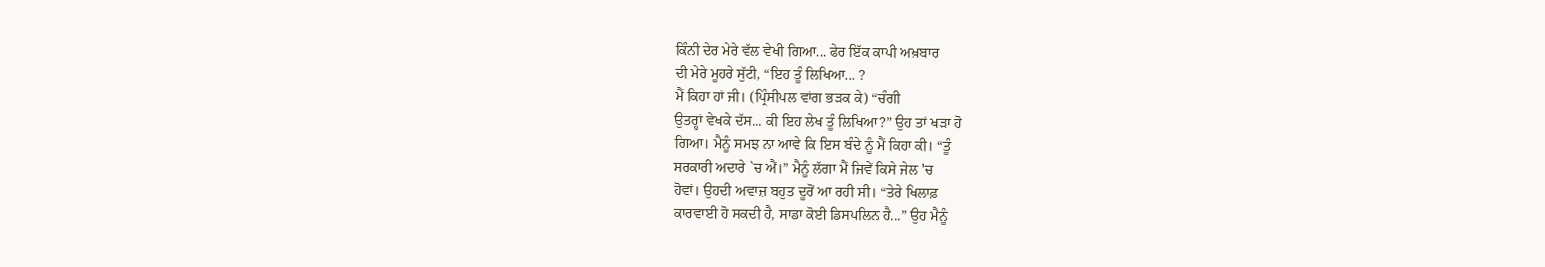ਕਿੰਨੀ ਦੇਰ ਮੇਰੇ ਵੱਲ ਵੇਖੀ ਗਿਆ... ਫੇਰ ਇੱਕ ਕਾਪੀ ਅਖ਼ਬਾਰ
ਦੀ ਮੇਰੇ ਮੂਹਰੇ ਸੁੱਟੀ, “ਇਹ ਤੂੰ ਲਿਖਿਆ... ?
ਮੈਂ ਕਿਹਾ ਹਾਂ ਜੀ। (ਪ੍ਰਿੰਸੀਪਲ ਵਾਂਗ ਭੜਕ ਕੇ) “ਚੰਗੀ
ਉਤਰ੍ਹਾਂ ਵੇਖਕੇ ਦੱਸ... ਕੀ ਇਹ ਲੇਖ ਤੂੰ ਲਿਖਿਆ?” ਉਹ ਤਾਂ ਖੜਾ ਹੋ
ਗਿਆ। ਮੈਨੂੰ ਸਮਝ ਨਾ ਆਵੇ ਕਿ ਇਸ ਬੰਦੇ ਨੂੰ ਮੈਂ ਕਿਹਾ ਕੀ। “ਤੂੰ
ਸਰਕਾਰੀ ਅਦਾਰੇ `ਚ ਐਂ।” ਮੈਨੂੰ ਲੱਗਾ ਮੈਂ ਜਿਵੇਂ ਕਿਸੇ ਜੇਲ 'ਚ
ਹੋਵਾਂ। ਉਹਦੀ ਅਵਾਜ਼ ਬਹੁਤ ਦੂਰੋਂ ਆ ਰਹੀ ਸੀ। “ਤੇਰੇ ਖਿਲਾਫ਼
ਕਾਰਵਾਈ ਹੋ ਸਕਦੀ ਹੈ, ਸਾਡਾ ਕੋਈ ਡਿਸਪਲਿਨ ਹੈ...” ਉਹ ਮੈਨੂੰ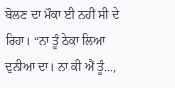ਬੋਲਣ ਦਾ ਮੌਕਾ ਈ ਨਹੀਂ ਸੀ ਦੇ ਰਿਹਾ। “ਨਾ ਤੂੰ ਠੇਕਾ ਲਿਆ
ਦੁਨੀਆ ਦਾ। ਨਾ ਕੀ ਐਂ ਤੂੰ...,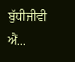ਬੁੱਧੀਜੀਵੀ ਐਂ...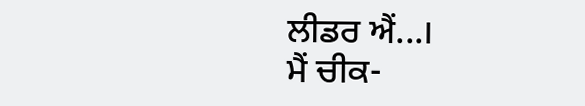ਲੀਡਰ ਐਂ...।
ਮੈਂ ਚੀਕ-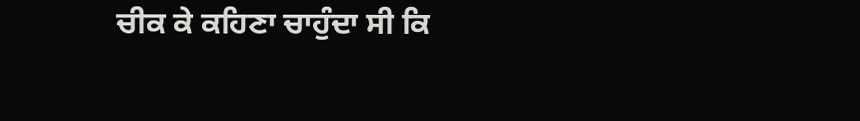ਚੀਕ ਕੇ ਕਹਿਣਾ ਚਾਹੁੰਦਾ ਸੀ ਕਿ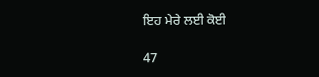ਇਹ ਮੇਰੇ ਲਈ ਕੋਈ

47